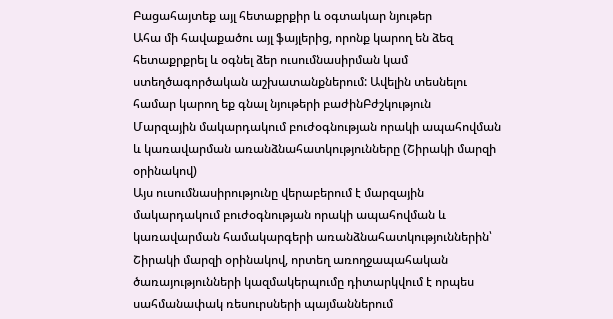Բացահայտեք այլ հետաքրքիր և օգտակար նյութեր
Ահա մի հավաքածու այլ ֆայլերից, որոնք կարող են ձեզ հետաքրքրել և օգնել ձեր ուսումնասիրման կամ ստեղծագործական աշխատանքներում: Ավելին տեսնելու համար կարող եք գնալ նյութերի բաժինԲժշկություն
Մարզային մակարդակում բուժօգնության որակի ապահովման և կառավարման առանձնահատկությունները (Շիրակի մարզի օրինակով)
Այս ուսումնասիրությունը վերաբերում է մարզային մակարդակում բուժօգնության որակի ապահովման և կառավարման համակարգերի առանձնահատկություններին՝ Շիրակի մարզի օրինակով, որտեղ առողջապահական ծառայությունների կազմակերպումը դիտարկվում է որպես սահմանափակ ռեսուրսների պայմաններում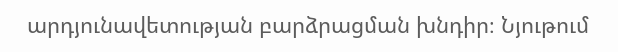արդյունավետության բարձրացման խնդիր։ Նյութում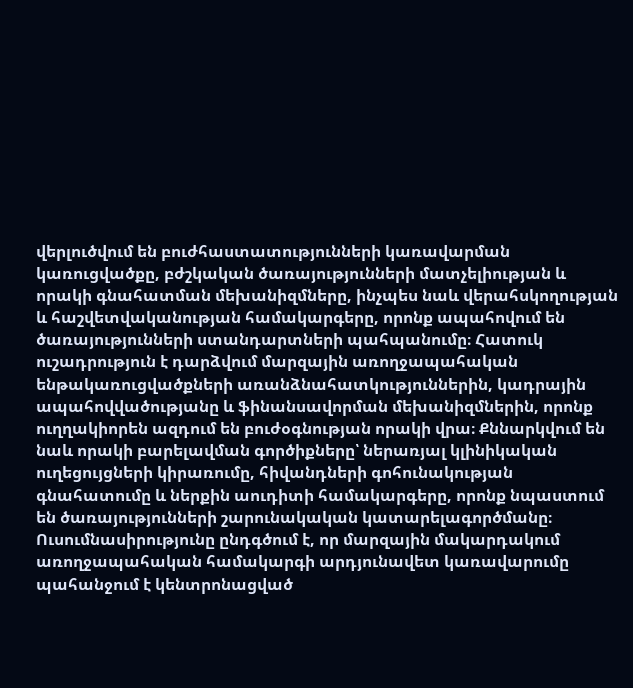վերլուծվում են բուժհաստատությունների կառավարման կառուցվածքը, բժշկական ծառայությունների մատչելիության և որակի գնահատման մեխանիզմները, ինչպես նաև վերահսկողության և հաշվետվականության համակարգերը, որոնք ապահովում են ծառայությունների ստանդարտների պահպանումը։ Հատուկ ուշադրություն է դարձվում մարզային առողջապահական ենթակառուցվածքների առանձնահատկություններին, կադրային ապահովվածությանը և ֆինանսավորման մեխանիզմներին, որոնք ուղղակիորեն ազդում են բուժօգնության որակի վրա։ Քննարկվում են նաև որակի բարելավման գործիքները՝ ներառյալ կլինիկական ուղեցույցների կիրառումը, հիվանդների գոհունակության գնահատումը և ներքին աուդիտի համակարգերը, որոնք նպաստում են ծառայությունների շարունակական կատարելագործմանը։ Ուսումնասիրությունը ընդգծում է, որ մարզային մակարդակում առողջապահական համակարգի արդյունավետ կառավարումը պահանջում է կենտրոնացված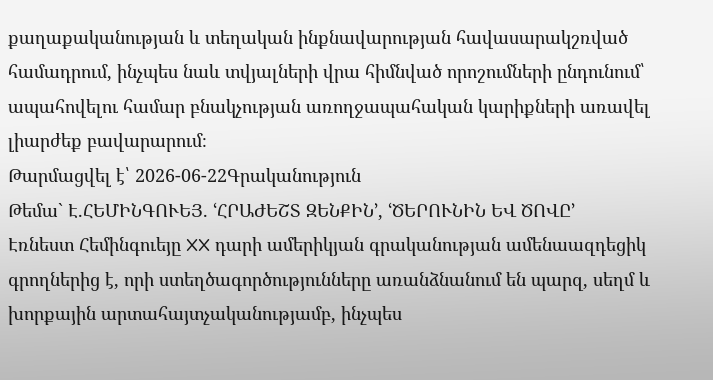քաղաքականության և տեղական ինքնավարության հավասարակշռված համադրում, ինչպես նաև տվյալների վրա հիմնված որոշումների ընդունում՝ ապահովելու համար բնակչության առողջապահական կարիքների առավել լիարժեք բավարարում։
Թարմացվել է՝ 2026-06-22Գրականություն
Թեմա` Է.ՀԵՄԻՆԳՈՒԵՅ. ՙՀՐԱԺԵՇՏ ԶԵՆՔԻՆ՚, ՙԾԵՐՈՒՆԻՆ ԵՎ ԾՈՎԸ՚
Էռնեստ Հեմինգուեյը XX դարի ամերիկյան գրականության ամենաազդեցիկ գրողներից է, որի ստեղծագործությունները առանձնանում են պարզ, սեղմ և խորքային արտահայտչականությամբ, ինչպես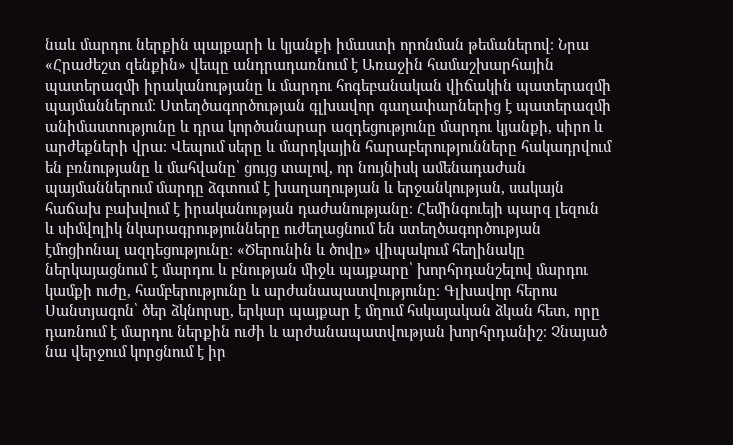նաև մարդու ներքին պայքարի և կյանքի իմաստի որոնման թեմաներով։ Նրա «Հրաժեշտ զենքին» վեպը անդրադառնում է Առաջին համաշխարհային պատերազմի իրականությանը և մարդու հոգեբանական վիճակին պատերազմի պայմաններում։ Ստեղծագործության գլխավոր գաղափարներից է պատերազմի անիմաստությունը և դրա կործանարար ազդեցությունը մարդու կյանքի, սիրո և արժեքների վրա։ Վեպում սերը և մարդկային հարաբերությունները հակադրվում են բռնությանը և մահվանը՝ ցույց տալով, որ նույնիսկ ամենադաժան պայմաններում մարդը ձգտում է խաղաղության և երջանկության, սակայն հաճախ բախվում է իրականության դաժանությանը։ Հեմինգուեյի պարզ լեզուն և սիմվոլիկ նկարագրությունները ուժեղացնում են ստեղծագործության էմոցիոնալ ազդեցությունը։ «Ծերունին և ծովը» վիպակում հեղինակը ներկայացնում է մարդու և բնության միջև պայքարը՝ խորհրդանշելով մարդու կամքի ուժը, համբերությունը և արժանապատվությունը։ Գլխավոր հերոս Սանտյագոն՝ ծեր ձկնորսը, երկար պայքար է մղում հսկայական ձկան հետ, որը դառնում է մարդու ներքին ուժի և արժանապատվության խորհրդանիշ։ Չնայած նա վերջում կորցնում է իր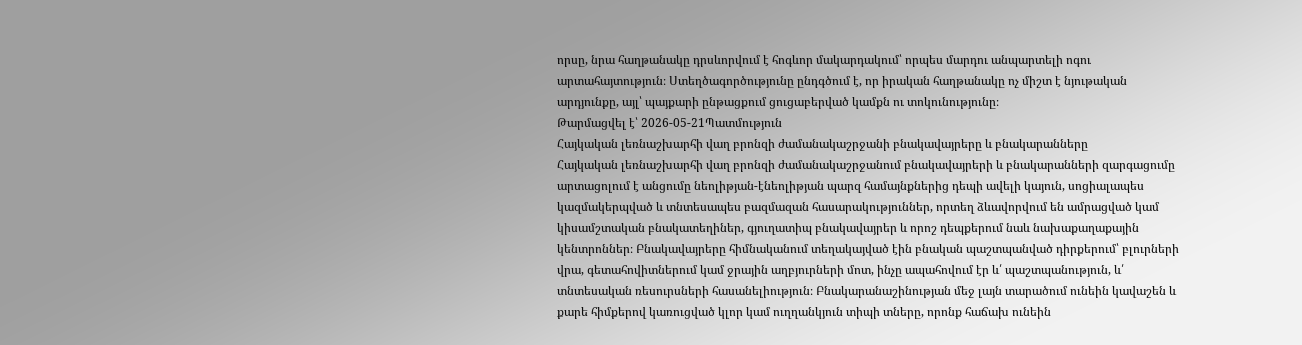որսը, նրա հաղթանակը դրսևորվում է հոգևոր մակարդակում՝ որպես մարդու անպարտելի ոգու արտահայտություն։ Ստեղծագործությունը ընդգծում է, որ իրական հաղթանակը ոչ միշտ է նյութական արդյունքը, այլ՝ պայքարի ընթացքում ցուցաբերված կամքն ու տոկունությունը։
Թարմացվել է՝ 2026-05-21Պատմություն
Հայկական լեռնաշխարհի վաղ բրոնզի ժամանակաշրջանի բնակավայրերը և բնակարանները
Հայկական լեռնաշխարհի վաղ բրոնզի ժամանակաշրջանում բնակավայրերի և բնակարանների զարգացումը արտացոլում է անցումը նեոլիթյան-էնեոլիթյան պարզ համայնքներից դեպի ավելի կայուն, սոցիալապես կազմակերպված և տնտեսապես բազմազան հասարակություններ, որտեղ ձևավորվում են ամրացված կամ կիսամշտական բնակատեղիներ, գյուղատիպ բնակավայրեր և որոշ դեպքերում նաև նախաքաղաքային կենտրոններ։ Բնակավայրերը հիմնականում տեղակայված էին բնական պաշտպանված դիրքերում՝ բլուրների վրա, գետահովիտներում կամ ջրային աղբյուրների մոտ, ինչը ապահովում էր և՛ պաշտպանություն, և՛ տնտեսական ռեսուրսների հասանելիություն։ Բնակարանաշինության մեջ լայն տարածում ունեին կավաշեն և քարե հիմքերով կառուցված կլոր կամ ուղղանկյուն տիպի տները, որոնք հաճախ ունեին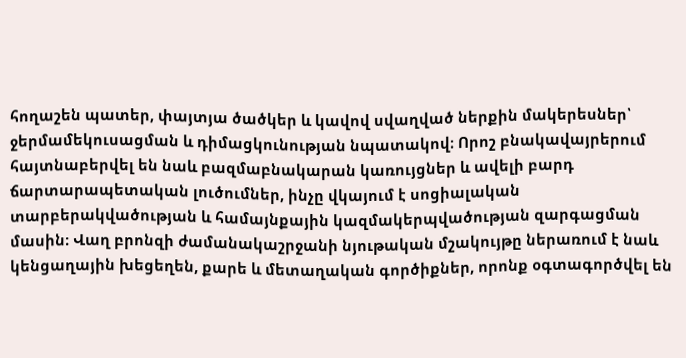հողաշեն պատեր, փայտյա ծածկեր և կավով սվաղված ներքին մակերեսներ՝ ջերմամեկուսացման և դիմացկունության նպատակով։ Որոշ բնակավայրերում հայտնաբերվել են նաև բազմաբնակարան կառույցներ և ավելի բարդ ճարտարապետական լուծումներ, ինչը վկայում է սոցիալական տարբերակվածության և համայնքային կազմակերպվածության զարգացման մասին։ Վաղ բրոնզի ժամանակաշրջանի նյութական մշակույթը ներառում է նաև կենցաղային խեցեղեն, քարե և մետաղական գործիքներ, որոնք օգտագործվել են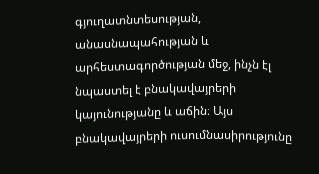գյուղատնտեսության, անասնապահության և արհեստագործության մեջ, ինչն էլ նպաստել է բնակավայրերի կայունությանը և աճին։ Այս բնակավայրերի ուսումնասիրությունը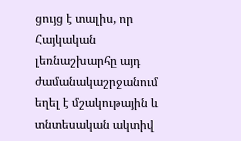ցույց է տալիս, որ Հայկական լեռնաշխարհը այդ ժամանակաշրջանում եղել է մշակութային և տնտեսական ակտիվ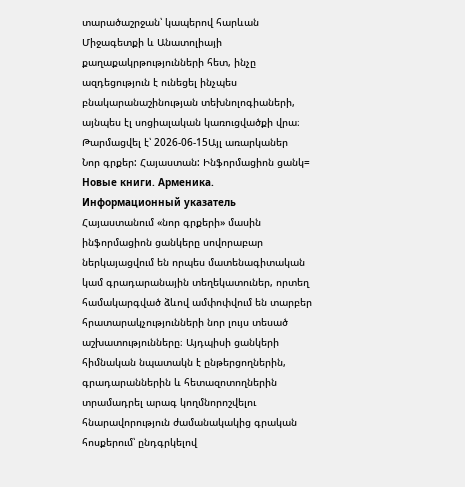տարածաշրջան՝ կապերով հարևան Միջագետքի և Անատոլիայի քաղաքակրթությունների հետ, ինչը ազդեցություն է ունեցել ինչպես բնակարանաշինության տեխնոլոգիաների, այնպես էլ սոցիալական կառուցվածքի վրա։
Թարմացվել է՝ 2026-06-15Այլ առարկաներ
Նոր գրքեր: Հայաստան: Ինֆորմացիոն ցանկ= Новые книги. Арменика. Информационный указатель
Հայաստանում «նոր գրքերի» մասին ինֆորմացիոն ցանկերը սովորաբար ներկայացվում են որպես մատենագիտական կամ գրադարանային տեղեկատուներ, որտեղ համակարգված ձևով ամփոփվում են տարբեր հրատարակչությունների նոր լույս տեսած աշխատությունները։ Այդպիսի ցանկերի հիմնական նպատակն է ընթերցողներին, գրադարաններին և հետազոտողներին տրամադրել արագ կողմնորոշվելու հնարավորություն ժամանակակից գրական հոսքերում՝ ընդգրկելով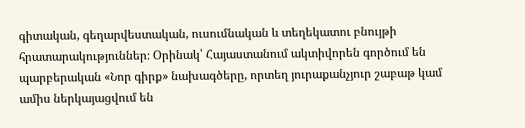գիտական, գեղարվեստական, ուսումնական և տեղեկատու բնույթի հրատարակություններ։ Օրինակ՝ Հայաստանում ակտիվորեն գործում են պարբերական «Նոր գիրք» նախագծերը, որտեղ յուրաքանչյուր շաբաթ կամ ամիս ներկայացվում են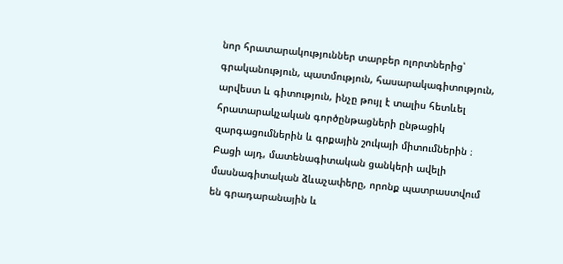նոր հրատարակություններ տարբեր ոլորտներից՝ գրականություն, պատմություն, հասարակագիտություն, արվեստ և գիտություն, ինչը թույլ է տալիս հետևել հրատարակչական գործընթացների ընթացիկ զարգացումներին և գրքային շուկայի միտումներին ։ Բացի այդ, մատենագիտական ցանկերի ավելի մասնագիտական ձևաչափերը, որոնք պատրաստվում են գրադարանային և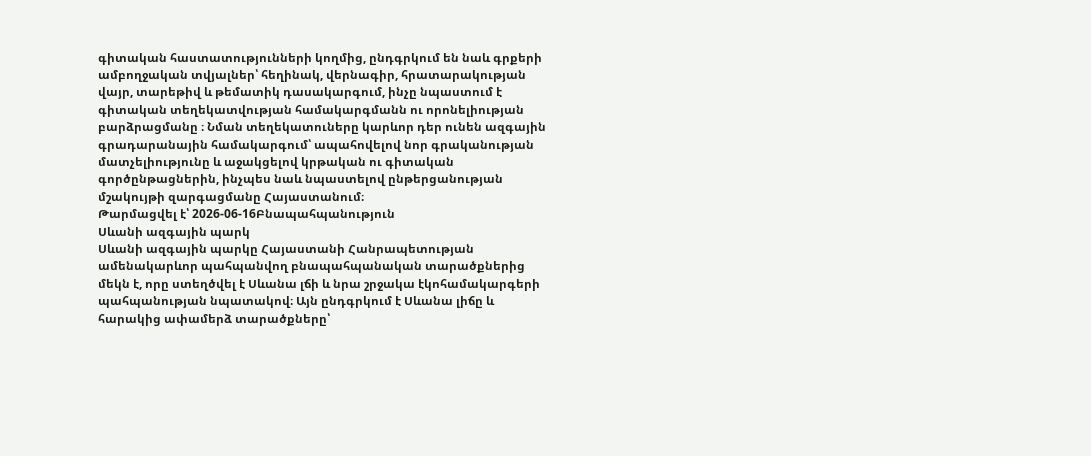գիտական հաստատությունների կողմից, ընդգրկում են նաև գրքերի ամբողջական տվյալներ՝ հեղինակ, վերնագիր, հրատարակության վայր, տարեթիվ և թեմատիկ դասակարգում, ինչը նպաստում է գիտական տեղեկատվության համակարգմանն ու որոնելիության բարձրացմանը ։ Նման տեղեկատուները կարևոր դեր ունեն ազգային գրադարանային համակարգում՝ ապահովելով նոր գրականության մատչելիությունը և աջակցելով կրթական ու գիտական գործընթացներին, ինչպես նաև նպաստելով ընթերցանության մշակույթի զարգացմանը Հայաստանում։
Թարմացվել է՝ 2026-06-16Բնապահպանություն
Սևանի ազգային պարկ
Սևանի ազգային պարկը Հայաստանի Հանրապետության ամենակարևոր պահպանվող բնապահպանական տարածքներից մեկն է, որը ստեղծվել է Սևանա լճի և նրա շրջակա էկոհամակարգերի պահպանության նպատակով։ Այն ընդգրկում է Սևանա լիճը և հարակից ափամերձ տարածքները՝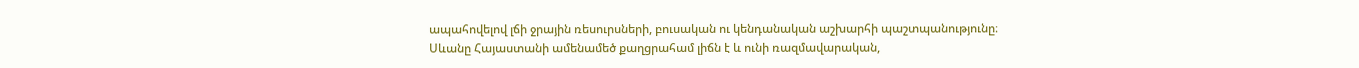ապահովելով լճի ջրային ռեսուրսների, բուսական ու կենդանական աշխարհի պաշտպանությունը։ Սևանը Հայաստանի ամենամեծ քաղցրահամ լիճն է և ունի ռազմավարական,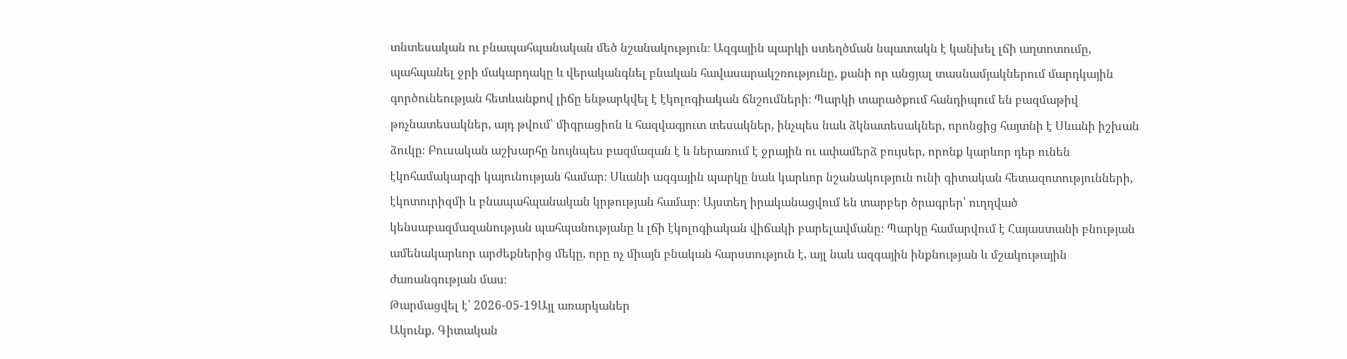տնտեսական ու բնապահպանական մեծ նշանակություն։ Ազգային պարկի ստեղծման նպատակն է կանխել լճի աղտոտումը, պահպանել ջրի մակարդակը և վերականգնել բնական հավասարակշռությունը, քանի որ անցյալ տասնամյակներում մարդկային գործունեության հետևանքով լիճը ենթարկվել է էկոլոգիական ճնշումների։ Պարկի տարածքում հանդիպում են բազմաթիվ թռչնատեսակներ, այդ թվում՝ միգրացիոն և հազվագյուտ տեսակներ, ինչպես նաև ձկնատեսակներ, որոնցից հայտնի է Սևանի իշխան ձուկը։ Բուսական աշխարհը նույնպես բազմազան է և ներառում է ջրային ու ափամերձ բույսեր, որոնք կարևոր դեր ունեն էկոհամակարգի կայունության համար։ Սևանի ազգային պարկը նաև կարևոր նշանակություն ունի գիտական հետազոտությունների, էկոտուրիզմի և բնապահպանական կրթության համար։ Այստեղ իրականացվում են տարբեր ծրագրեր՝ ուղղված կենսաբազմազանության պահպանությանը և լճի էկոլոգիական վիճակի բարելավմանը։ Պարկը համարվում է Հայաստանի բնության ամենակարևոր արժեքներից մեկը, որը ոչ միայն բնական հարստություն է, այլ նաև ազգային ինքնության և մշակութային ժառանգության մաս։
Թարմացվել է՝ 2026-05-19Այլ առարկաներ
Ակունք. Գիտական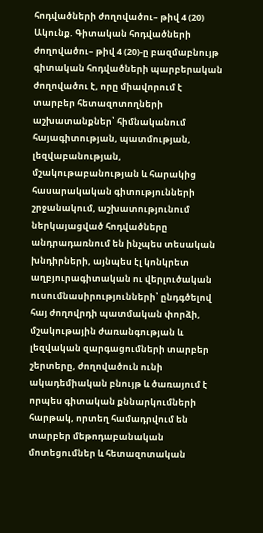հոդվածների ժողովածու– թիվ 4 (20)
Ակունք. Գիտական հոդվածների ժողովածու– թիվ 4 (20)-ը բազմաբնույթ գիտական հոդվածների պարբերական ժողովածու է, որը միավորում է տարբեր հետազոտողների աշխատանքներ՝ հիմնականում հայագիտության, պատմության, լեզվաբանության, մշակութաբանության և հարակից հասարակական գիտությունների շրջանակում, աշխատությունում ներկայացված հոդվածները անդրադառնում են ինչպես տեսական խնդիրների, այնպես էլ կոնկրետ աղբյուրագիտական ու վերլուծական ուսումնասիրությունների՝ ընդգծելով հայ ժողովրդի պատմական փորձի, մշակութային ժառանգության և լեզվական զարգացումների տարբեր շերտերը, ժողովածուն ունի ակադեմիական բնույթ և ծառայում է որպես գիտական քննարկումների հարթակ, որտեղ համադրվում են տարբեր մեթոդաբանական մոտեցումներ և հետազոտական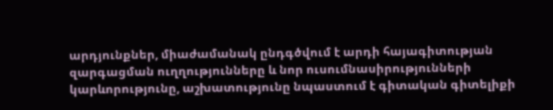արդյունքներ, միաժամանակ ընդգծվում է արդի հայագիտության զարգացման ուղղությունները և նոր ուսումնասիրությունների կարևորությունը, աշխատությունը նպաստում է գիտական գիտելիքի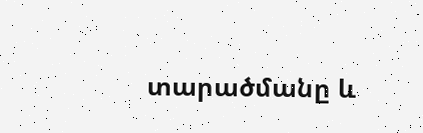տարածմանը և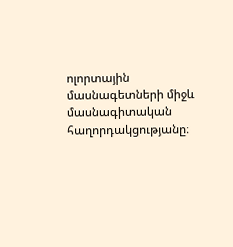ոլորտային մասնագետների միջև մասնագիտական հաղորդակցությանը։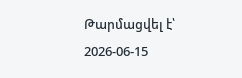Թարմացվել է՝ 2026-06-15